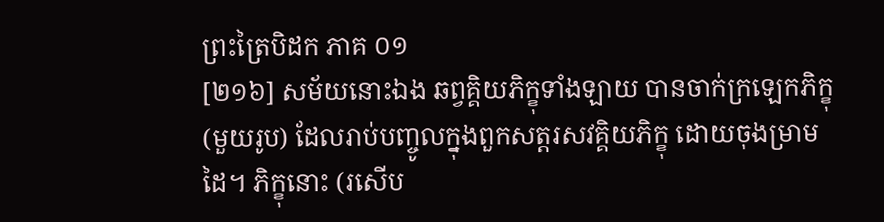ព្រះត្រៃបិដក ភាគ ០១
[២១៦] សម័យនោះឯង ឆព្វគ្គិយភិក្ខុទាំងឡាយ បានចាក់ក្រឡេកភិក្ខុ (មួយរូប) ដែលរាប់បញ្ចូលក្នុងពួកសត្តរសវគ្គិយភិក្ខុ ដោយចុងម្រាមដៃ។ ភិក្ខុនោះ (រសើប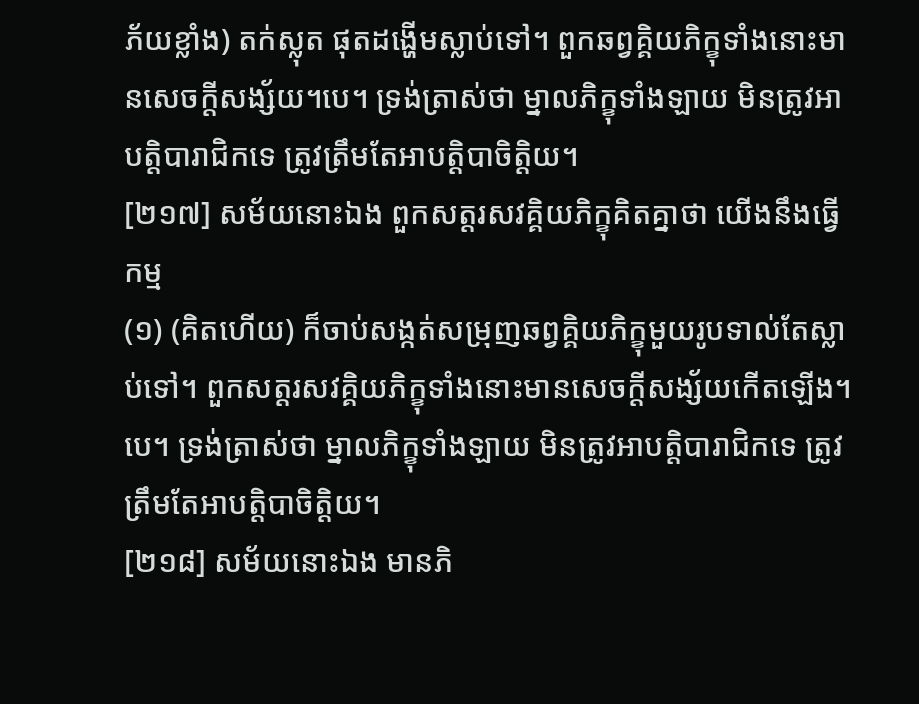ភ័យខ្លាំង) តក់ស្លុត ផុតដង្ហើមស្លាប់ទៅ។ ពួកឆព្វគ្គិយភិក្ខុទាំងនោះមានសេចក្តីសង្ស័យ។បេ។ ទ្រង់ត្រាស់ថា ម្នាលភិក្ខុទាំងឡាយ មិនត្រូវអាបត្តិបារាជិកទេ ត្រូវត្រឹមតែអាបត្តិបាចិត្តិយ។
[២១៧] សម័យនោះឯង ពួកសត្តរសវគ្គិយភិក្ខុគិតគ្នាថា យើងនឹងធ្វើកម្ម
(១) (គិតហើយ) ក៏ចាប់សង្កត់សម្រុញឆព្វគ្គិយភិក្ខុមួយរូបទាល់តែស្លាប់ទៅ។ ពួកសត្តរសវគ្គិយភិក្ខុទាំងនោះមានសេចក្តីសង្ស័យកើតឡើង។បេ។ ទ្រង់ត្រាស់ថា ម្នាលភិក្ខុទាំងឡាយ មិនត្រូវអាបត្តិបារាជិកទេ ត្រូវត្រឹមតែអាបត្តិបាចិត្តិយ។
[២១៨] សម័យនោះឯង មានភិ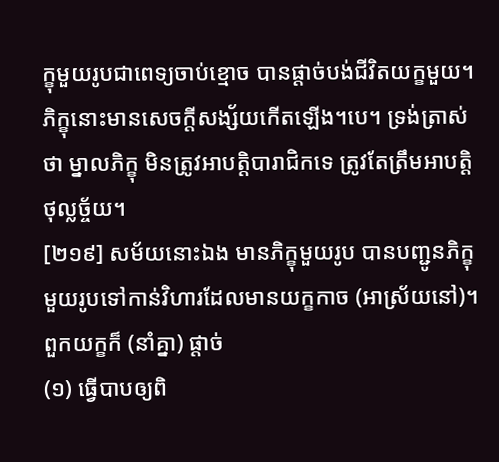ក្ខុមួយរូបជាពេទ្យចាប់ខ្មោច បានផ្តាច់បង់ជីវិតយក្ខមួយ។ ភិក្ខុនោះមានសេចក្តីសង្ស័យកើតឡើង។បេ។ ទ្រង់ត្រាស់ថា ម្នាលភិក្ខុ មិនត្រូវអាបត្តិបារាជិកទេ ត្រូវតែត្រឹមអាបត្តិថុល្លច្ច័យ។
[២១៩] សម័យនោះឯង មានភិក្ខុមួយរូប បានបញ្ជូនភិក្ខុមួយរូបទៅកាន់វិហារដែលមានយក្ខកាច (អាស្រ័យនៅ)។ ពួកយក្ខក៏ (នាំគ្នា) ផ្តាច់
(១) ធ្វើបាបឲ្យពិ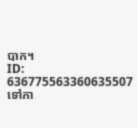បាក។
ID: 636775563360635507
ទៅកា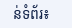ន់ទំព័រ៖